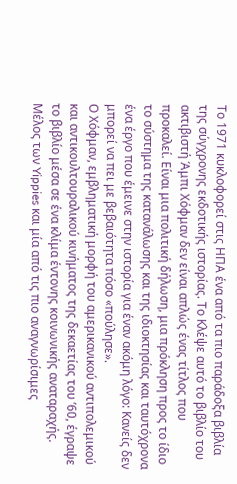Το 1971 κυκλοφορεί στις ΗΠΑ ένα από τα πιο παράδοξα βιβλία της σύγχρονης εκδοτικής ιστορίας. Το Κλέψε αυτό το βιβλίο του ακτιβιστή Άμπι Χόφμαν δεν είναι απλώς ένας τίτλος που προκαλεί. Είναι μια πολιτική δήλωση, μια πρόκληση προς το ίδιο το σύστημα της κατανάλωσης και της ιδιοκτησίας και ταυτόχρονα ένα έργο που έμεινε στην ιστορία για έναν ακόμη λόγο: Κανείς δεν μπορεί να πει με βεβαιότητα πόσο «πούλησε».
Ο Χόφμαν, εμβληματική μορφή του αμερικανικού αντιπολεμικού και αντικουλτουραλικού κινήματος της δεκαετίας του ’60, έγραψε το βιβλίο μέσα σε ένα κλίμα έντονης κοινωνικής αναταραχής. Μέλος των Yippies και μία από τις πιο αναγνωρίσιμες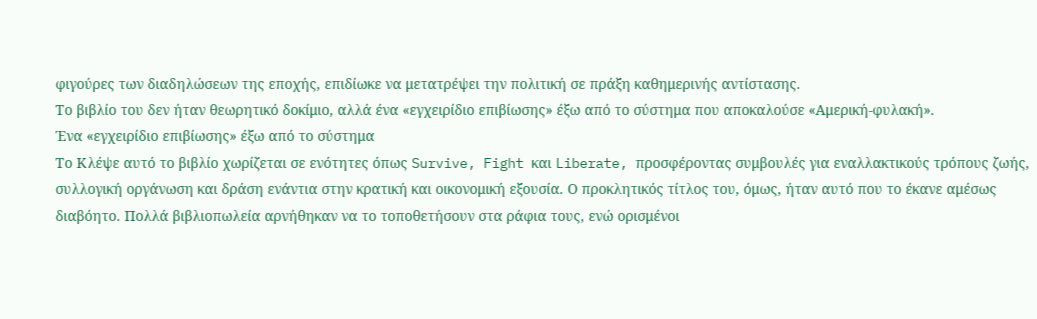φιγούρες των διαδηλώσεων της εποχής, επιδίωκε να μετατρέψει την πολιτική σε πράξη καθημερινής αντίστασης.
Το βιβλίο του δεν ήταν θεωρητικό δοκίμιο, αλλά ένα «εγχειρίδιο επιβίωσης» έξω από το σύστημα που αποκαλούσε «Αμερική-φυλακή».
Ένα «εγχειρίδιο επιβίωσης» έξω από το σύστημα
Το Κλέψε αυτό το βιβλίο χωρίζεται σε ενότητες όπως Survive, Fight και Liberate, προσφέροντας συμβουλές για εναλλακτικούς τρόπους ζωής, συλλογική οργάνωση και δράση ενάντια στην κρατική και οικονομική εξουσία. Ο προκλητικός τίτλος του, όμως, ήταν αυτό που το έκανε αμέσως διαβόητο. Πολλά βιβλιοπωλεία αρνήθηκαν να το τοποθετήσουν στα ράφια τους, ενώ ορισμένοι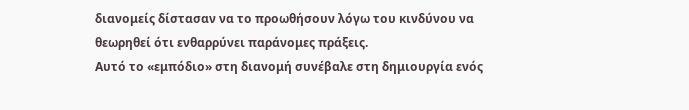διανομείς δίστασαν να το προωθήσουν λόγω του κινδύνου να θεωρηθεί ότι ενθαρρύνει παράνομες πράξεις.
Αυτό το «εμπόδιο» στη διανομή συνέβαλε στη δημιουργία ενός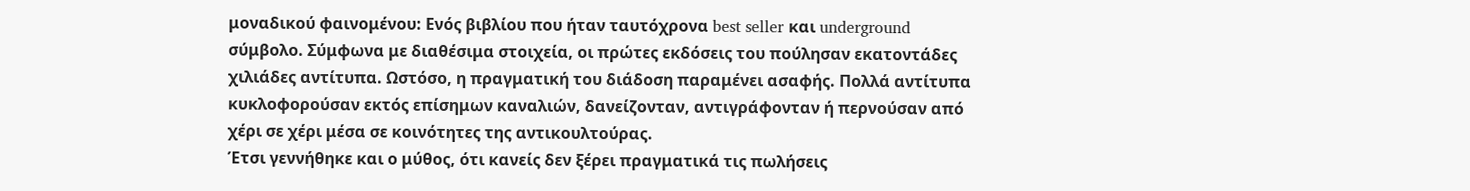μοναδικού φαινομένου: Ενός βιβλίου που ήταν ταυτόχρονα best seller και underground σύμβολο. Σύμφωνα με διαθέσιμα στοιχεία, οι πρώτες εκδόσεις του πούλησαν εκατοντάδες χιλιάδες αντίτυπα. Ωστόσο, η πραγματική του διάδοση παραμένει ασαφής. Πολλά αντίτυπα κυκλοφορούσαν εκτός επίσημων καναλιών, δανείζονταν, αντιγράφονταν ή περνούσαν από χέρι σε χέρι μέσα σε κοινότητες της αντικουλτούρας.
Έτσι γεννήθηκε και ο μύθος, ότι κανείς δεν ξέρει πραγματικά τις πωλήσεις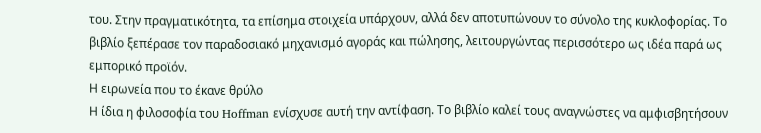του. Στην πραγματικότητα, τα επίσημα στοιχεία υπάρχουν, αλλά δεν αποτυπώνουν το σύνολο της κυκλοφορίας. Το βιβλίο ξεπέρασε τον παραδοσιακό μηχανισμό αγοράς και πώλησης, λειτουργώντας περισσότερο ως ιδέα παρά ως εμπορικό προϊόν.
Η ειρωνεία που το έκανε θρύλο
Η ίδια η φιλοσοφία του Hoffman ενίσχυσε αυτή την αντίφαση. Το βιβλίο καλεί τους αναγνώστες να αμφισβητήσουν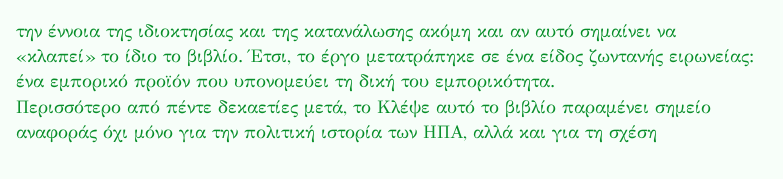την έννοια της ιδιοκτησίας και της κατανάλωσης ακόμη και αν αυτό σημαίνει να «κλαπεί» το ίδιο το βιβλίο. Έτσι, το έργο μετατράπηκε σε ένα είδος ζωντανής ειρωνείας: ένα εμπορικό προϊόν που υπονομεύει τη δική του εμπορικότητα.
Περισσότερο από πέντε δεκαετίες μετά, το Κλέψε αυτό το βιβλίο παραμένει σημείο αναφοράς όχι μόνο για την πολιτική ιστορία των ΗΠΑ, αλλά και για τη σχέση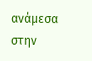ανάμεσα στην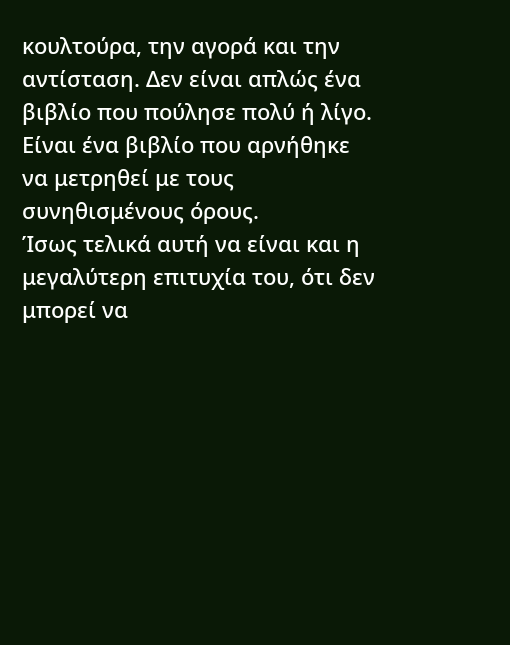κουλτούρα, την αγορά και την αντίσταση. Δεν είναι απλώς ένα βιβλίο που πούλησε πολύ ή λίγο. Είναι ένα βιβλίο που αρνήθηκε να μετρηθεί με τους συνηθισμένους όρους.
Ίσως τελικά αυτή να είναι και η μεγαλύτερη επιτυχία του, ότι δεν μπορεί να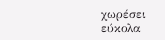χωρέσει εύκολα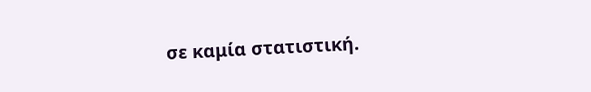σε καμία στατιστική.